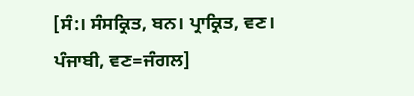[ਸੰ:। ਸੰਸਕ੍ਰਿਤ, ਬਨ। ਪ੍ਰਾਕ੍ਰਿਤ, ਵਣ। ਪੰਜਾਬੀ, ਵਣ=ਜੰਗਲ]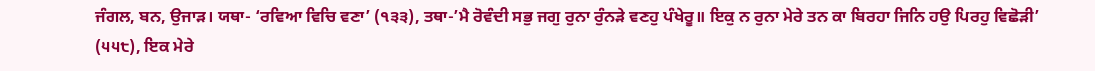ਜੰਗਲ, ਬਨ, ਉਜਾੜ। ਯਥਾ- ‘ਰਵਿਆ ਵਿਚਿ ਵਣਾ’ (੧੩੩), ਤਥਾ-’ਮੈ ਰੋਵੰਦੀ ਸਭੁ ਜਗੁ ਰੁਨਾ ਰੁੰਨੜੇ ਵਣਹੁ ਪੰਖੇਰੂ॥ ਇਕੁ ਨ ਰੁਨਾ ਮੇਰੇ ਤਨ ਕਾ ਬਿਰਹਾ ਜਿਨਿ ਹਉ ਪਿਰਹੁ ਵਿਛੋੜੀ’ (੫੫੮), ਇਕ ਮੇਰੇ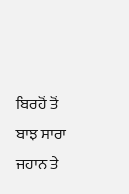ਬਿਰਹੋਂ ਤੋਂ ਬਾਝ ਸਾਰਾ ਜਹਾਨ ਤੇ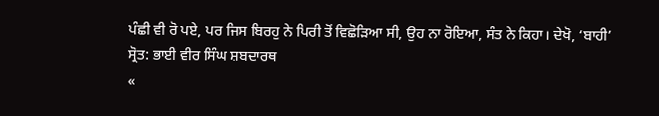ਪੰਛੀ ਵੀ ਰੋ ਪਏ, ਪਰ ਜਿਸ ਬਿਰਹੁ ਨੇ ਪਿਰੀ ਤੋਂ ਵਿਛੋੜਿਆ ਸੀ, ਉਹ ਨਾ ਰੋਇਆ, ਸੰਤ ਨੇ ਕਿਹਾ। ਦੇਖੋ, ‘ਬਾਹੀ’
ਸ੍ਰੋਤ: ਭਾਈ ਵੀਰ ਸਿੰਘ ਸ਼ਬਦਾਰਥ
«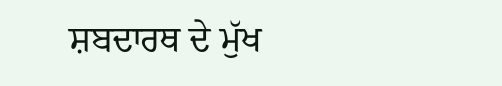ਸ਼ਬਦਾਰਥ ਦੇ ਮੁੱਖ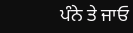ਪੰਨੇ ਤੇ ਜਾਓ